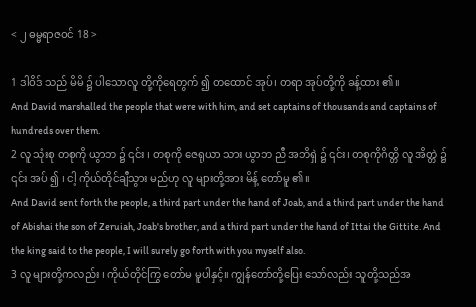< ၂ ဓမ္မရာဇဝင် 18 >

1 ဒါဝိဒ် သည် မိမိ ၌ ပါသောလူ တို့ကိုရေတွက် ၍ တထောင် အုပ်၊ တရာ အုပ်တို့ကို ခန့်ထား ၏။
And David marshalled the people that were with him, and set captains of thousands and captains of hundreds over them.
2 လူ သုံးစု တစုကို ယွာဘ ၌ ၎င်း ၊ တစုကို ဇေရုယာ သား ယွာဘ ညီ အဘိရှဲ ၌ ၎င်း၊ တစုကိုဂိတ္တိ လူ အိတ္တဲ ၌ ၎င်း အပ် ၍ ၊ ငါ့ ကိုယ်တိုင်ချီသွား မည်ဟု လူ များတို့အား မိန့် တော်မူ ၏။
And David sent forth the people, a third part under the hand of Joab, and a third part under the hand of Abishai the son of Zeruiah, Joab's brother, and a third part under the hand of Ittai the Gittite. And the king said to the people, I will surely go forth with you myself also.
3 လူ များတို့ကလည်း ၊ ကိုယ်တိုင်ကြွ တော်မ မူပါနှင့်။ ကျွန်တော်တို့ပြေး သော်လည်း သူတို့သည်အ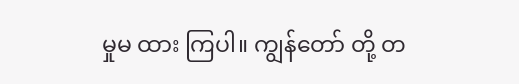မှုမ ထား ကြပါ။ ကျွန်တော် တို့ တ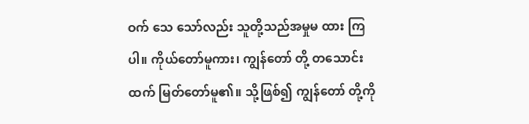ဝက် သေ သော်လည်း သူတို့သည်အမှုမ ထား ကြပါ။ ကိုယ်တော်မူကား၊ ကျွန်တော် တို့ တသောင်း ထက် မြတ်တော်မူ၏။ သို့ဖြစ်၍ ကျွန်တော် တို့ကို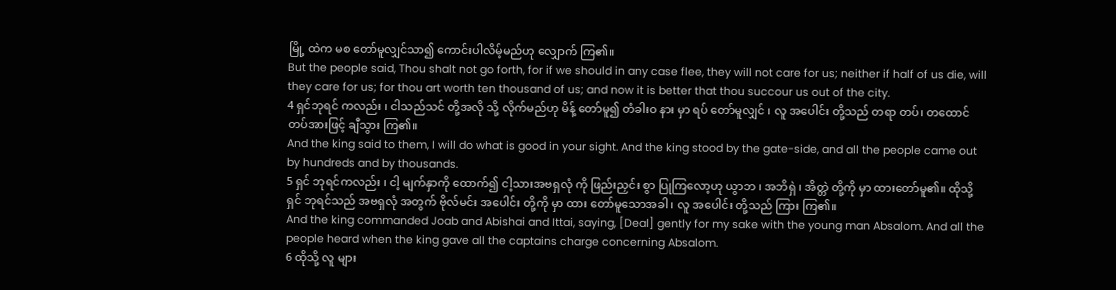မြို့ ထဲက မစ တော်မူလျှင်သာ၍ ကောင်းပါလိမ့်မည်ဟု လျှောက် ကြ၏။
But the people said, Thou shalt not go forth, for if we should in any case flee, they will not care for us; neither if half of us die, will they care for us; for thou art worth ten thousand of us; and now it is better that thou succour us out of the city.
4 ရှင်ဘုရင် ကလည်း ၊ ငါသည်သင် တို့အလို သို့ လိုက်မည်ဟု မိန့် တော်မူ၍ တံခါးဝ နား မှာ ရပ် တော်မူလျှင် ၊ လူ အပေါင်း တို့သည် တရာ တပ်၊ တထောင် တပ်အားဖြင့် ချီသွား ကြ၏။
And the king said to them, I will do what is good in your sight. And the king stood by the gate-side, and all the people came out by hundreds and by thousands.
5 ရှင် ဘုရင်ကလည်း ၊ ငါ့ မျက်နှာကို ထောက်၍ ငါ့သားအဗရှလုံ ကို ဖြည်းညှင်း စွာ ပြုကြလော့ဟု ယွာဘ ၊ အဘိရှဲ ၊ အိတ္တဲ တို့ကို မှာ ထားတော်မူ၏။ ထိုသို့ ရှင် ဘုရင်သည် အဗရှလုံ အတွက် ဗိုလ်မင်း အပေါင်း တို့ကို မှာ ထား တော်မူသောအခါ ၊ လူ အပေါင်း တို့သည် ကြား ကြ၏။
And the king commanded Joab and Abishai and Ittai, saying, [Deal] gently for my sake with the young man Absalom. And all the people heard when the king gave all the captains charge concerning Absalom.
6 ထိုသို့ လူ များ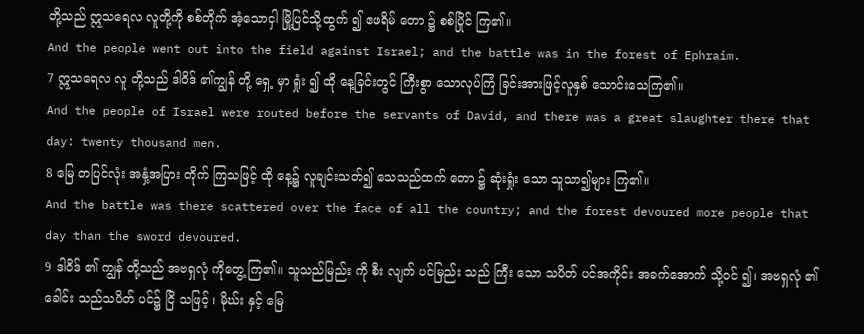တို့သည် ဣသရေလ လူတို့ကို စစ်တိုက် အံ့သောငှါ မြို့ပြင်သို့ထွက် ၍ ဧဖရိမ် တော ၌ စစ်ပြိုင် ကြ၏။
And the people went out into the field against Israel; and the battle was in the forest of Ephraim.
7 ဣသရေလ လူ တို့သည် ဒါဝိဒ် ၏ကျွန် တို့ ရှေ့ မှာ ရှုံး ၍ ထို နေ့ခြင်းတွင် ကြီးစွာ သောလုပ်ကြံ ခြင်းအားဖြင့်လူနှစ် သောင်းသေကြ၏။
And the people of Israel were routed before the servants of David, and there was a great slaughter there that day: twenty thousand men.
8 မြေ တပြင်လုံး အနှံ့အပြား တိုက် ကြသဖြင့် ထို နေ့၌ လူချင်းသတ်၍ သေသည်ထက် တော ၌ ဆုံးရှုံး သော သူသာ၍များ ကြ၏။
And the battle was there scattered over the face of all the country; and the forest devoured more people that day than the sword devoured.
9 ဒါဝိဒ် ၏ ကျွန် တို့သည် အဗရှလုံ ကိုတွေ့ ကြ၏။ သူသည်မြည်း ကို စီး လျက် ပင်မြည်း သည် ကြီး သော သပိတ် ပင်အကိုင်း အခက်အောက် သို့ဝင် ၍၊ အဗရှလုံ ၏ ခေါင်း သည်သပိတ် ပင်၌ ငြိ သဖြင့် ၊ မိုဃ်း နှင့် မြေ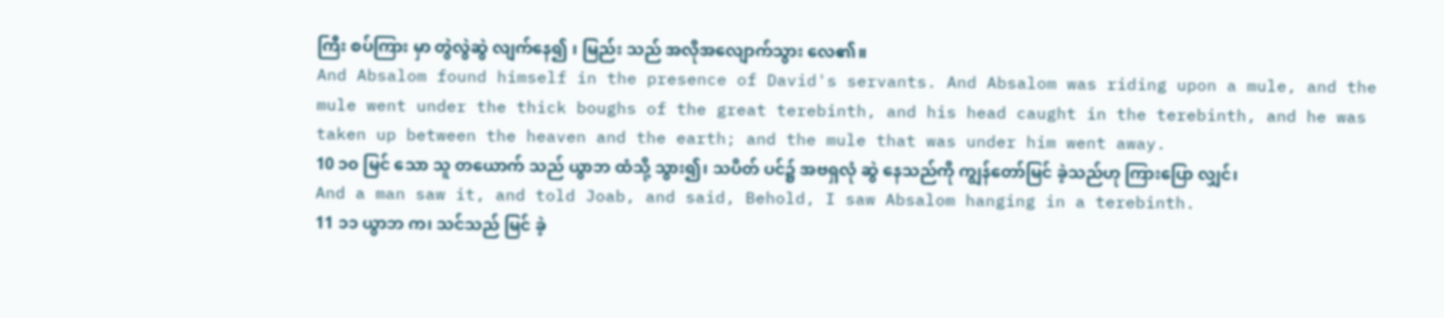ကြီး စပ်ကြား မှာ တွဲလွဲဆွဲ လျက်နေ၍ ၊ မြည်း သည် အလိုအလျောက်သွား လေ၏။
And Absalom found himself in the presence of David's servants. And Absalom was riding upon a mule, and the mule went under the thick boughs of the great terebinth, and his head caught in the terebinth, and he was taken up between the heaven and the earth; and the mule that was under him went away.
10 ၁၀ မြင် သော သူ တယောက် သည် ယွာဘ ထံသို့ သွား၍၊ သပိတ် ပင်၌ အဗရှလုံ ဆွဲ နေသည်ကို ကျွန်တော်မြင် ခဲ့သည်ဟု ကြားပြော လျှင်၊
And a man saw it, and told Joab, and said, Behold, I saw Absalom hanging in a terebinth.
11 ၁၁ ယွာဘ က၊ သင်သည် မြင် ခဲ့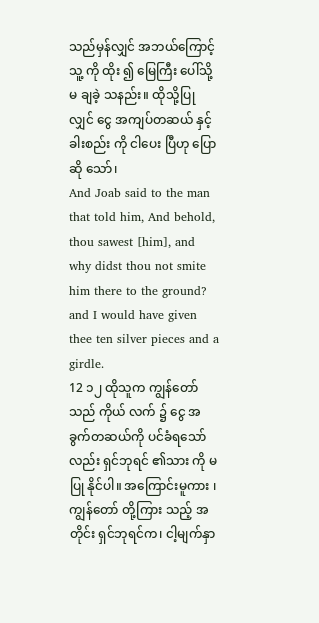သည်မှန်လျှင် အဘယ်ကြောင့် သူ့ ကို ထိုး ၍ မြေကြီး ပေါ်သို့ မ ချခဲ့ သနည်း။ ထိုသို့ပြုလျှင် ငွေ အကျပ်တဆယ် နှင့် ခါးစည်း ကို ငါပေး ပြီဟု ပြောဆို သော်၊
And Joab said to the man that told him, And behold, thou sawest [him], and why didst thou not smite him there to the ground? and I would have given thee ten silver pieces and a girdle.
12 ၁၂ ထိုသူက ကျွန်တော်သည် ကိုယ် လက် ၌ ငွေ အခွက်တဆယ်ကို ပင်ခံရသော်လည်း ရှင်ဘုရင် ၏သား ကို မ ပြု နိုင်ပါ။ အကြောင်းမူကား ၊ ကျွန်တော် တို့ကြား သည့် အတိုင်း ရှင်ဘုရင်က၊ ငါ့မျက်နှာ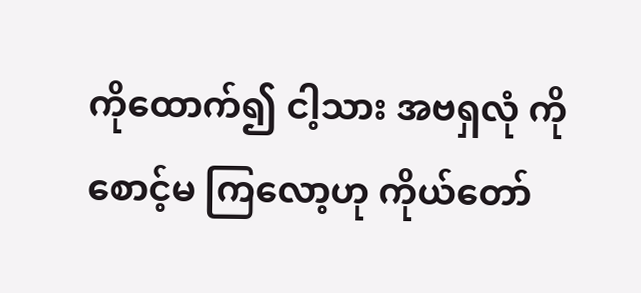ကိုထောက်၍ ငါ့သား အဗရှလုံ ကို စောင့်မ ကြလော့ဟု ကိုယ်တော်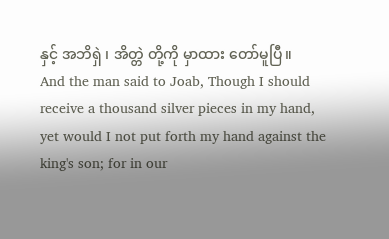နှင့် အဘိရှဲ ၊ အိတ္တဲ တို့ကို မှာထား တော်မူပြီ။
And the man said to Joab, Though I should receive a thousand silver pieces in my hand, yet would I not put forth my hand against the king's son; for in our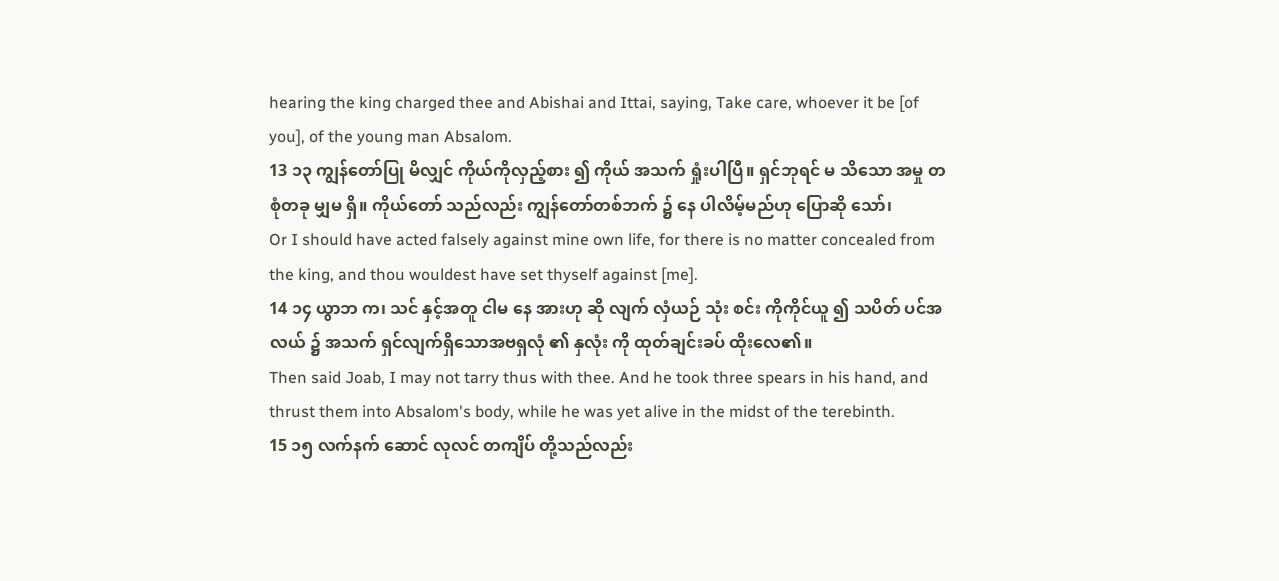hearing the king charged thee and Abishai and Ittai, saying, Take care, whoever it be [of you], of the young man Absalom.
13 ၁၃ ကျွန်တော်ပြု မိလျှင် ကိုယ်ကိုလှည့်စား ၍ ကိုယ် အသက် ရှုံးပါပြီ။ ရှင်ဘုရင် မ သိသော အမှု တစုံတခု မျှမ ရှိ။ ကိုယ်တော် သည်လည်း ကျွန်တော်တစ်ဘက် ၌ နေ ပါလိမ့်မည်ဟု ပြောဆို သော်၊
Or I should have acted falsely against mine own life, for there is no matter concealed from the king, and thou wouldest have set thyself against [me].
14 ၁၄ ယွာဘ က၊ သင် နှင့်အတူ ငါမ နေ အားဟု ဆို လျက် လှံယဉ် သုံး စင်း ကိုကိုင်ယူ ၍ သပိတ် ပင်အလယ် ၌ အသက် ရှင်လျက်ရှိသောအဗရှလုံ ၏ နှလုံး ကို ထုတ်ချင်းခပ် ထိုးလေ၏။
Then said Joab, I may not tarry thus with thee. And he took three spears in his hand, and thrust them into Absalom's body, while he was yet alive in the midst of the terebinth.
15 ၁၅ လက်နက် ဆောင် လုလင် တကျိပ် တို့သည်လည်း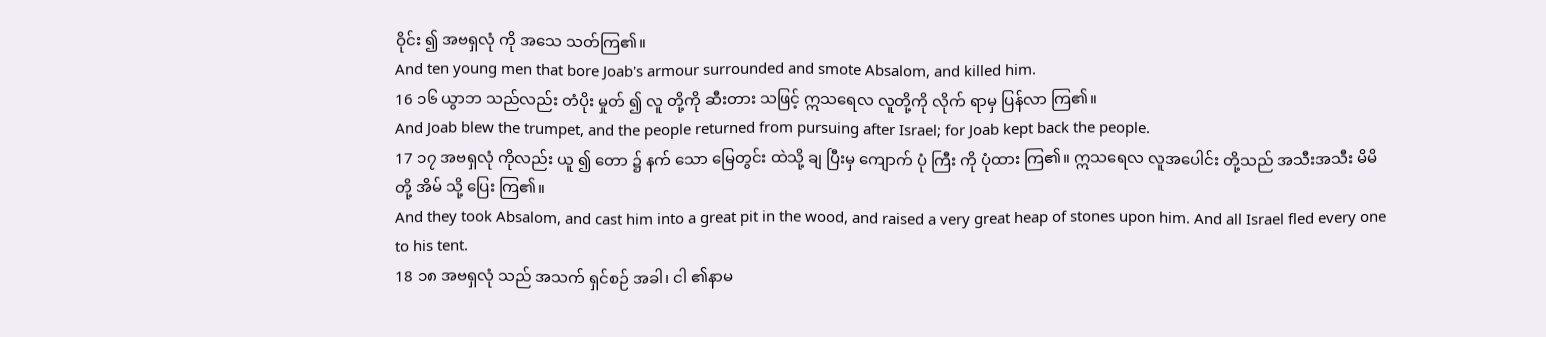ဝိုင်း ၍ အဗရှလုံ ကို အသေ သတ်ကြ၏။
And ten young men that bore Joab's armour surrounded and smote Absalom, and killed him.
16 ၁၆ ယွာဘ သည်လည်း တံပိုး မှုတ် ၍ လူ တို့ကို ဆီးတား သဖြင့် ဣသရေလ လူတို့ကို လိုက် ရာမှ ပြန်လာ ကြ၏။
And Joab blew the trumpet, and the people returned from pursuing after Israel; for Joab kept back the people.
17 ၁၇ အဗရှလုံ ကိုလည်း ယူ ၍ တော ၌ နက် သော မြေတွင်း ထဲသို့ ချ ပြီးမှ ကျောက် ပုံ ကြီး ကို ပုံထား ကြ၏။ ဣသရေလ လူအပေါင်း တို့သည် အသီးအသီး မိမိ တို့ အိမ် သို့ ပြေး ကြ၏။
And they took Absalom, and cast him into a great pit in the wood, and raised a very great heap of stones upon him. And all Israel fled every one to his tent.
18 ၁၈ အဗရှလုံ သည် အသက် ရှင်စဉ် အခါ၊ ငါ ၏နာမ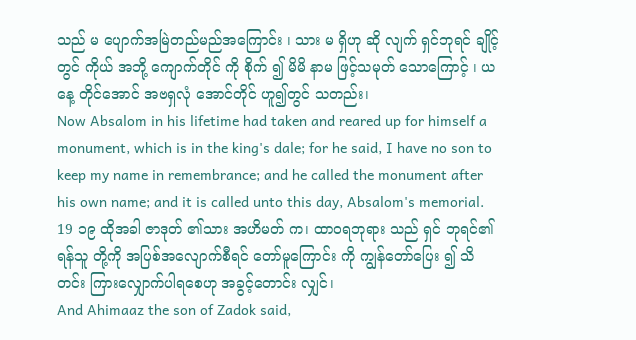သည် မ ပျောက်အမြဲတည်မည်အကြောင်း ၊ သား မ ရှိဟု ဆို လျက် ရှင်ဘုရင် ချိုင့် တွင် ကိုယ် အဘို့ ကျောက်တိုင် ကို စိုက် ၍ မိမိ နာမ ဖြင့်သမုတ် သောကြောင့် ၊ ယနေ့ တိုင်အောင် အဗရှလုံ အောင်တိုင် ဟူ၍တွင် သတည်း၊
Now Absalom in his lifetime had taken and reared up for himself a monument, which is in the king's dale; for he said, I have no son to keep my name in remembrance; and he called the monument after his own name; and it is called unto this day, Absalom's memorial.
19 ၁၉ ထိုအခါ ဇာဒုတ် ၏သား အဟိမတ် က၊ ထာဝရဘုရား သည် ရှင် ဘုရင်၏ ရန်သူ တို့ကို အပြစ်အလျောက်စီရင် တော်မူကြောင်း ကို ကျွန်တော်ပြေး ၍ သိတင်း ကြားလျှောက်ပါရစေဟု အခွင့်တောင်း လျှင်၊
And Ahimaaz the son of Zadok said,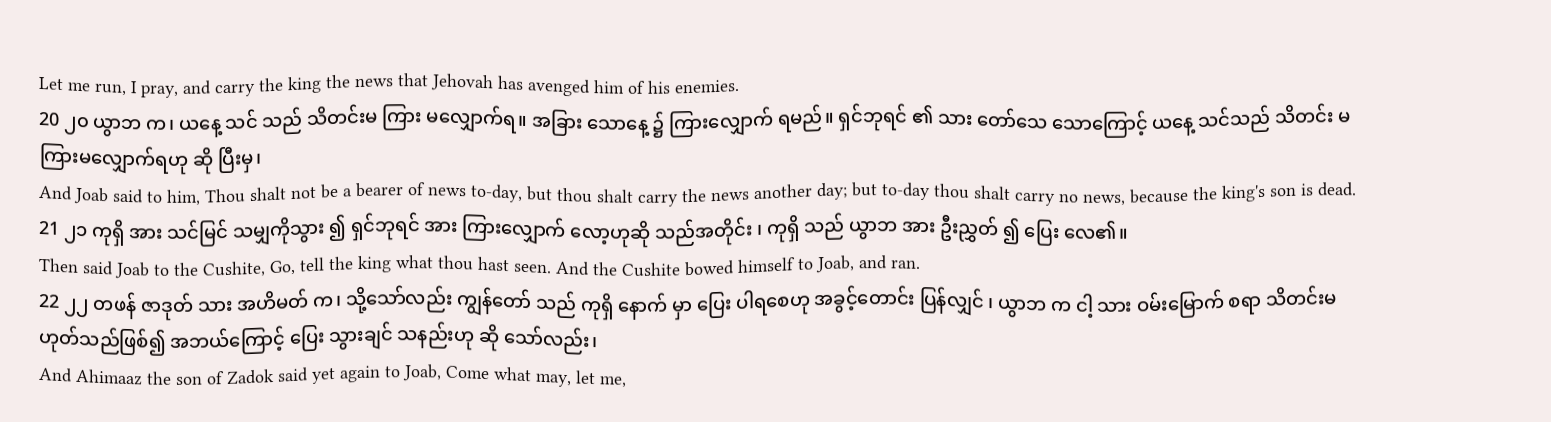Let me run, I pray, and carry the king the news that Jehovah has avenged him of his enemies.
20 ၂၀ ယွာဘ က၊ ယနေ့ သင် သည် သိတင်းမ ကြား မလျှောက်ရ။ အခြား သောနေ့ ၌ ကြားလျှောက် ရမည်။ ရှင်ဘုရင် ၏ သား တော်သေ သောကြောင့် ယနေ့ သင်သည် သိတင်း မ ကြားမလျှောက်ရဟု ဆို ပြီးမှ၊
And Joab said to him, Thou shalt not be a bearer of news to-day, but thou shalt carry the news another day; but to-day thou shalt carry no news, because the king's son is dead.
21 ၂၁ ကုရှိ အား သင်မြင် သမျှကိုသွား ၍ ရှင်ဘုရင် အား ကြားလျှောက် လော့ဟုဆို သည်အတိုင်း ၊ ကုရှိ သည် ယွာဘ အား ဦးညွှတ် ၍ ပြေး လေ၏။
Then said Joab to the Cushite, Go, tell the king what thou hast seen. And the Cushite bowed himself to Joab, and ran.
22 ၂၂ တဖန် ဇာဒုတ် သား အဟိမတ် က၊ သို့သော်လည်း ကျွန်တော် သည် ကုရှိ နောက် မှာ ပြေး ပါရစေဟု အခွင့်တောင်း ပြန်လျှင် ၊ ယွာဘ က ငါ့ သား ဝမ်းမြောက် စရာ သိတင်းမ ဟုတ်သည်ဖြစ်၍ အဘယ်ကြောင့် ပြေး သွားချင် သနည်းဟု ဆို သော်လည်း၊
And Ahimaaz the son of Zadok said yet again to Joab, Come what may, let me,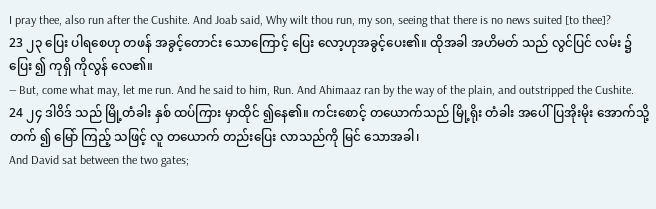I pray thee, also run after the Cushite. And Joab said, Why wilt thou run, my son, seeing that there is no news suited [to thee]?
23 ၂၃ ပြေး ပါရစေဟု တဖန် အခွင့်တောင်း သောကြောင့် ပြေး လော့ဟုအခွင့်ပေး၏။ ထိုအခါ အဟိမတ် သည် လွင်ပြင် လမ်း ၌ပြေး ၍ ကုရှိ ကိုလွန် လေ၏။
— But, come what may, let me run. And he said to him, Run. And Ahimaaz ran by the way of the plain, and outstripped the Cushite.
24 ၂၄ ဒါဝိဒ် သည် မြို့တံခါး နှစ် ထပ်ကြား မှာထိုင် ၍နေ၏။ ကင်းစောင့် တယောက်သည် မြို့ရိုး တံခါး အပေါ်ပြအိုးမိုး အောက်သို့ တက် ၍ မြော် ကြည့် သဖြင့် လူ တယောက် တည်းပြေး လာသည်ကို မြင် သောအခါ၊
And David sat between the two gates;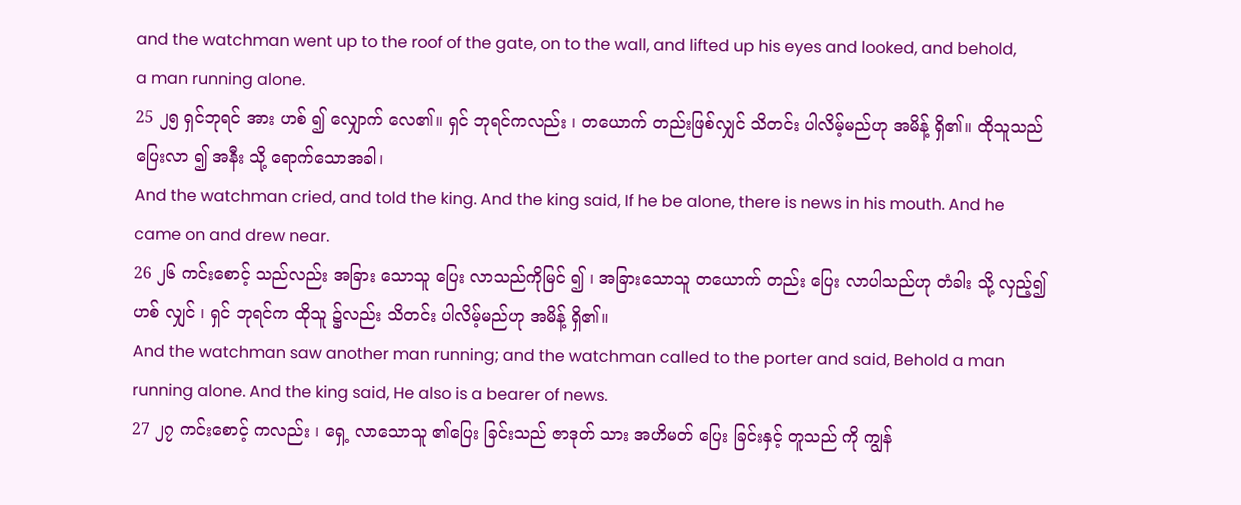and the watchman went up to the roof of the gate, on to the wall, and lifted up his eyes and looked, and behold, a man running alone.
25 ၂၅ ရှင်ဘုရင် အား ဟစ် ၍ လျှောက် လေ၏။ ရှင် ဘုရင်ကလည်း ၊ တယောက် တည်းဖြစ်လျှင် သိတင်း ပါလိမ့်မည်ဟု အမိန့် ရှိ၏။ ထိုသူသည် ပြေးလာ ၍ အနီး သို့ ရောက်သောအခါ၊
And the watchman cried, and told the king. And the king said, If he be alone, there is news in his mouth. And he came on and drew near.
26 ၂၆ ကင်းစောင့် သည်လည်း အခြား သောသူ ပြေး လာသည်ကိုမြင် ၍ ၊ အခြားသောသူ တယောက် တည်း ပြေး လာပါသည်ဟု တံခါး သို့ လှည့်၍ ဟစ် လျှင် ၊ ရှင် ဘုရင်က ထိုသူ ၌လည်း သိတင်း ပါလိမ့်မည်ဟု အမိန့် ရှိ၏။
And the watchman saw another man running; and the watchman called to the porter and said, Behold a man running alone. And the king said, He also is a bearer of news.
27 ၂၇ ကင်းစောင့် ကလည်း ၊ ရှေ့ လာသောသူ ၏ပြေး ခြင်းသည် ဇာဒုတ် သား အဟိမတ် ပြေး ခြင်းနှင့် တူသည် ကို ကျွန်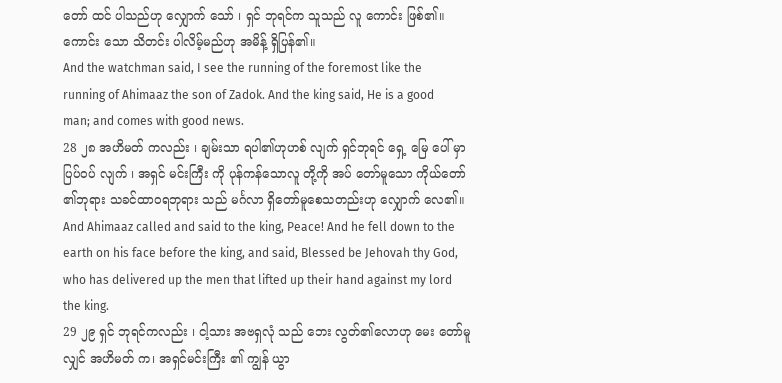တော် ထင် ပါသည်ဟု လျှောက် သော် ၊ ရှင် ဘုရင်က သူသည် လူ ကောင်း ဖြစ်၏။ ကောင်း သော သိတင်း ပါလိမ့်မည်ဟု အမိန့် ရှိပြန်၏။
And the watchman said, I see the running of the foremost like the running of Ahimaaz the son of Zadok. And the king said, He is a good man; and comes with good news.
28 ၂၈ အဟိမတ် ကလည်း ၊ ချမ်းသာ ရပါ၏ဟုဟစ် လျက် ရှင်ဘုရင် ရှေ့ မြေ ပေါ် မှာ ပြပ်ဝပ် လျက် ၊ အရှင် မင်းကြီး ကို ပုန်ကန်သောလူ တို့ကို အပ် တော်မူသော ကိုယ်တော် ၏ဘုရား သခင်ထာဝရဘုရား သည် မင်္ဂလာ ရှိတော်မူစေသတည်းဟု လျှောက် လေ၏။
And Ahimaaz called and said to the king, Peace! And he fell down to the earth on his face before the king, and said, Blessed be Jehovah thy God, who has delivered up the men that lifted up their hand against my lord the king.
29 ၂၉ ရှင် ဘုရင်ကလည်း ၊ ငါ့သား အဗရှလုံ သည် ဘေး လွတ်၏လောဟု မေး တော်မူလျှင် အဟိမတ် က၊ အရှင်မင်းကြီး ၏ ကျွန် ယွာ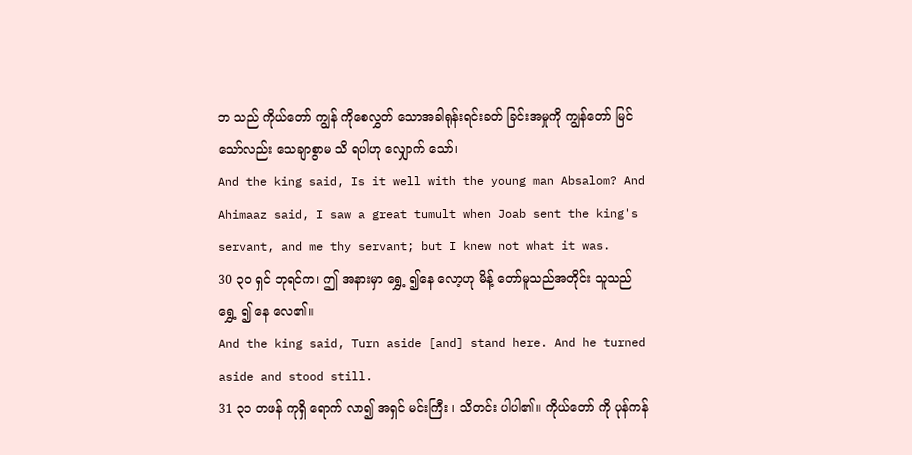ဘ သည် ကိုယ်တော် ကျွန် ကိုစေလွှတ် သောအခါရုန်းရင်းခတ် ခြင်းအမှုကို ကျွန်တော် မြင် သော်လည်း သေချာစွာမ သိ ရပါဟု လျှောက် သော်၊
And the king said, Is it well with the young man Absalom? And Ahimaaz said, I saw a great tumult when Joab sent the king's servant, and me thy servant; but I knew not what it was.
30 ၃၀ ရှင် ဘုရင်က၊ ဤ အနားမှာ ရွှေ့ ၍နေ လော့ဟု မိန့် တော်မူသည်အတိုင်း သူသည်ရွှေ့ ၍ နေ လေ၏။
And the king said, Turn aside [and] stand here. And he turned aside and stood still.
31 ၃၁ တဖန် ကုရှိ ရောက် လာ၍ အရှင် မင်းကြီး ၊ သိတင်း ပါပါ၏။ ကိုယ်တော် ကို ပုန်ကန်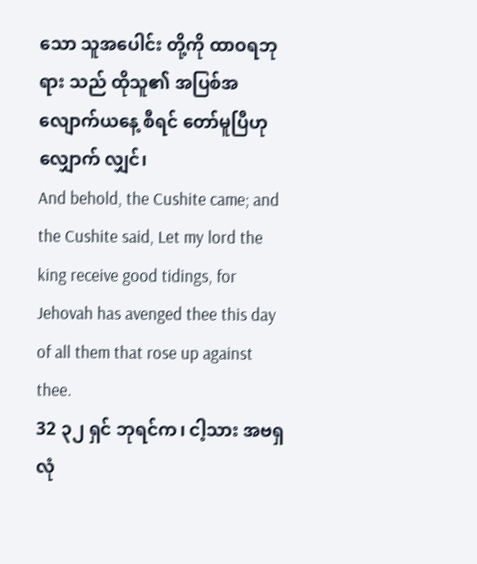သော သူအပေါင်း တို့ကို ထာဝရဘုရား သည် ထိုသူ၏ အပြစ်အလျောက်ယနေ့ စီရင် တော်မူပြီဟု လျှောက် လျှင်၊
And behold, the Cushite came; and the Cushite said, Let my lord the king receive good tidings, for Jehovah has avenged thee this day of all them that rose up against thee.
32 ၃၂ ရှင် ဘုရင်က၊ ငါ့သား အဗရှလုံ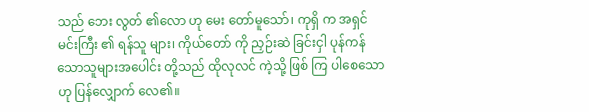သည် ဘေး လွတ် ၏လော ဟု မေး တော်မူသော်၊ ကုရှိ က အရှင် မင်းကြီး ၏ ရန်သူ များ၊ ကိုယ်တော် ကို ညှဉ်းဆဲ ခြင်းငှါ ပုန်ကန် သောသူများအပေါင်း တို့သည် ထိုလုလင် ကဲ့သို့ ဖြစ် ကြ ပါစေသောဟု ပြန်လျှောက် လေ၏။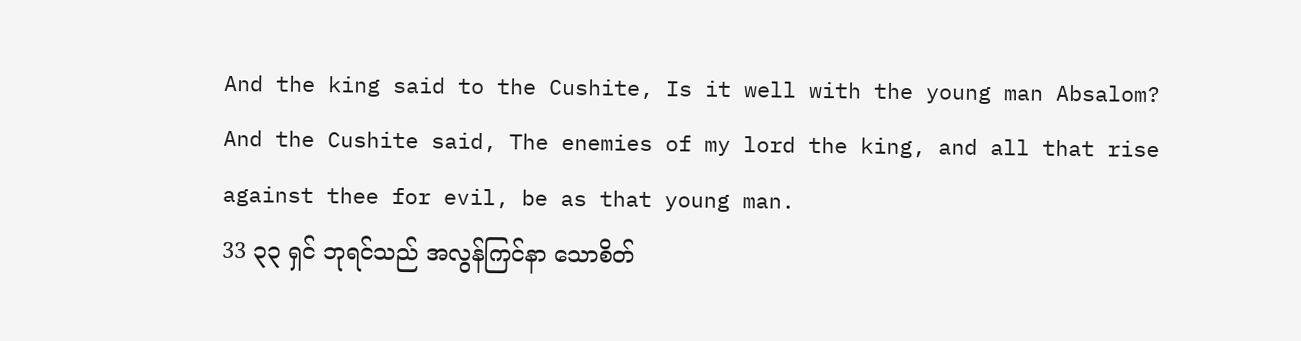And the king said to the Cushite, Is it well with the young man Absalom? And the Cushite said, The enemies of my lord the king, and all that rise against thee for evil, be as that young man.
33 ၃၃ ရှင် ဘုရင်သည် အလွန်ကြင်နာ သောစိတ်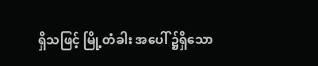ရှိသဖြင့် မြို့တံခါး အပေါ် ၌ရှိသော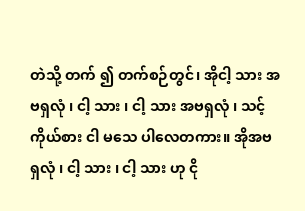တဲသို့ တက် ၍ တက်စဉ်တွင်၊ အိုငါ့ သား အဗရှလုံ ၊ ငါ့ သား ၊ ငါ့ သား အဗရှလုံ ၊ သင့် ကိုယ်စား ငါ မသေ ပါလေတကား။ အိုအဗရှလုံ ၊ ငါ့ သား ၊ ငါ့ သား ဟု ငို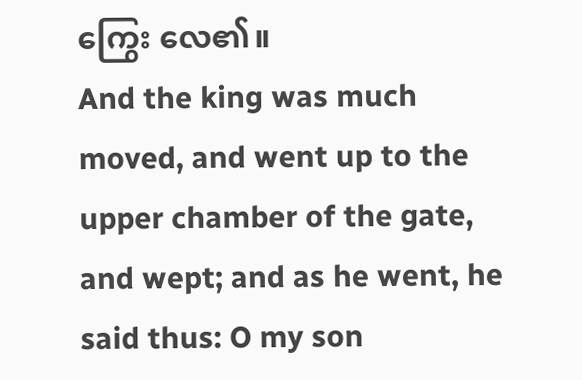ကြွေး လေ၏။
And the king was much moved, and went up to the upper chamber of the gate, and wept; and as he went, he said thus: O my son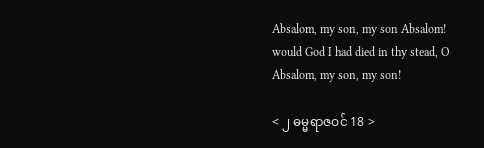Absalom, my son, my son Absalom! would God I had died in thy stead, O Absalom, my son, my son!

< ၂ ဓမ္မရာဇဝင် 18 >